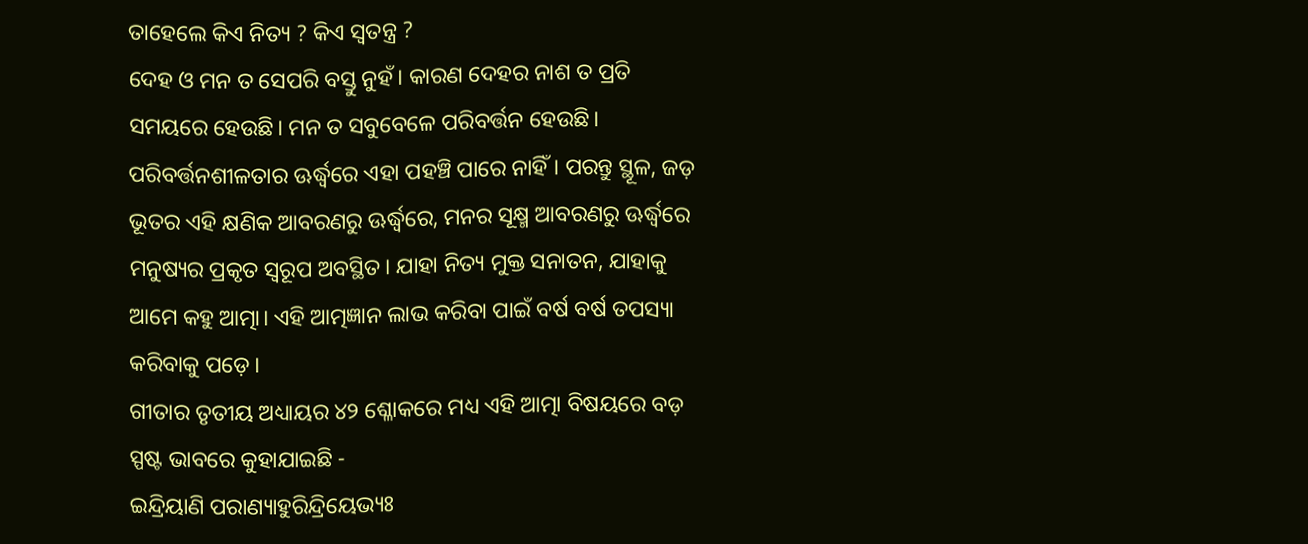ତାହେଲେ କିଏ ନିତ୍ୟ ? କିଏ ସ୍ୱତନ୍ତ୍ର ?
ଦେହ ଓ ମନ ତ ସେପରି ବସ୍ତୁ ନୁହଁ। କାରଣ ଦେହର ନାଶ ତ ପ୍ରତି ସମୟରେ ହେଉଛି। ମନ ତ ସବୁବେଳେ ପରିବର୍ତ୍ତନ ହେଉଛି। ପରିବର୍ତ୍ତନଶୀଳତାର ଊର୍ଦ୍ଧ୍ବରେ ଏହା ପହଞ୍ଚି ପାରେ ନାହିଁ। ପରନ୍ତୁ ସ୍ଥୂଳ, ଜଡ଼ ଭୂତର ଏହି କ୍ଷଣିକ ଆବରଣରୁ ଊର୍ଦ୍ଧ୍ଵରେ, ମନର ସୂକ୍ଷ୍ମ ଆବରଣରୁ ଊର୍ଦ୍ଧ୍ୱରେ ମନୁଷ୍ୟର ପ୍ରକୃତ ସ୍ୱରୂପ ଅବସ୍ଥିତ। ଯାହା ନିତ୍ୟ ମୁକ୍ତ ସନାତନ, ଯାହାକୁ ଆମେ କହୁ ଆତ୍ମା। ଏହି ଆତ୍ମଜ୍ଞାନ ଲାଭ କରିବା ପାଇଁ ବର୍ଷ ବର୍ଷ ତପସ୍ୟା କରିବାକୁ ପଡ଼େ।
ଗୀତାର ତୃତୀୟ ଅଧ୍ୟାୟର ୪୨ ଶ୍ଳୋକରେ ମଧ୍ୟ ଏହି ଆତ୍ମା ବିଷୟରେ ବଡ଼ ସ୍ପଷ୍ଟ ଭାବରେ କୁହାଯାଇଛି -
ଇନ୍ଦ୍ରିୟାଣି ପରାଣ୍ୟାହୁରିନ୍ଦ୍ରିୟେଭ୍ୟଃ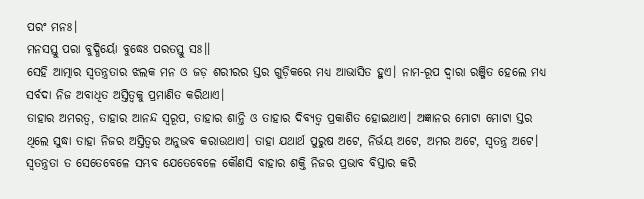ପରଂ ମନଃ।
ମନସସ୍ତୁ ପରା ବୁଦ୍ଧିର୍ୟୋ ବୁଦ୍ଧେଃ ପରତସ୍ତୁ ସଃ।।
ସେହି ଆତ୍ମାର ସ୍ବତନ୍ତ୍ରତାର ଝଲକ ମନ ଓ ଜଡ଼ ଶରୀରର ସ୍ତର ଗୁଡ଼ିକରେ ମଧ୍ୟ ଆଭାସିତ ହୁଏ। ନାମ-ରୂପ ଦ୍ୱାରା ରଞ୍ଜିତ ହେଲେ ମଧ୍ୟ ସର୍ବଦା ନିଜ ଅବାଧିତ ଅସ୍ତିତ୍ୱକୁ ପ୍ରମାଣିତ କରିଥାଏ।
ତାହାର ଅମରତ୍ୱ, ତାହାର ଆନନ୍ଦ ସ୍ୱରୂପ, ତାହାର ଶାନ୍ତି ଓ ତାହାର ଦିବ୍ୟତ୍ୱ ପ୍ରକାଶିତ ହୋଇଥାଏ। ଅଜ୍ଞାନର ମୋଟା ମୋଟା ସ୍ତର ଥିଲେ ସୁଦ୍ଧା ତାହା ନିଜର ଅସ୍ତିତ୍ୱର ଅନୁଭବ କରାଉଥାଏ। ତାହା ଯଥାର୍ଥ ପୁରୁଷ ଅଟେ, ନିର୍ଭୟ ଅଟେ, ଅମର ଅଟେ, ସ୍ୱତନ୍ତ୍ର ଅଟେ।
ସ୍ୱତନ୍ତ୍ରତା ତ ସେତେବେଳେ ସମ୍ଭବ ଯେତେବେଳେ କୌଣସି ବାହାର ଶକ୍ତି ନିଜର ପ୍ରଭାବ ବିସ୍ତାର କରି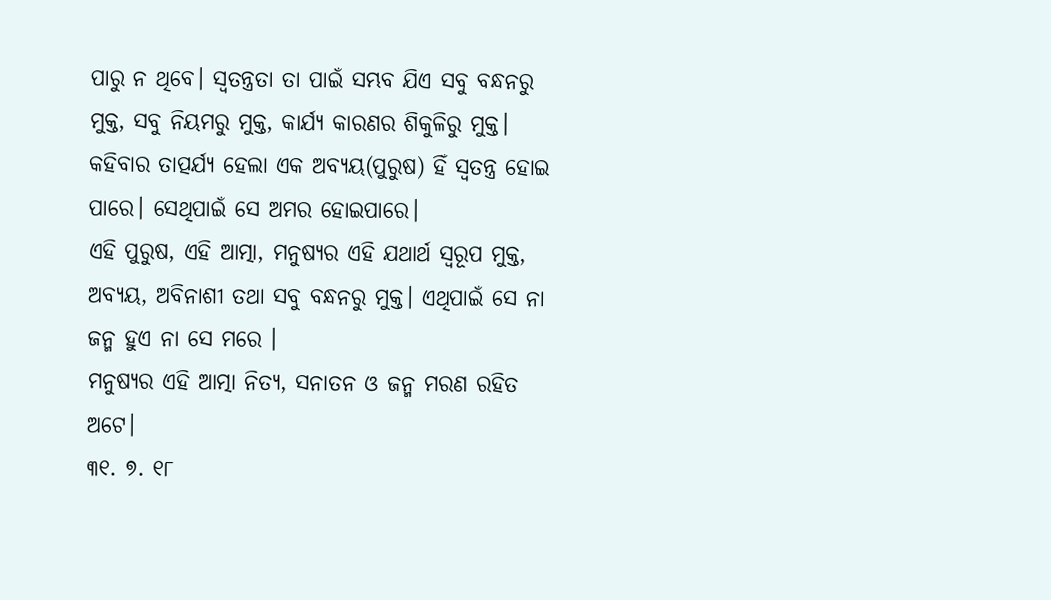ପାରୁ ନ ଥିବେ। ସ୍ୱତନ୍ତ୍ରତା ତା ପାଇଁ ସମ୍ଭବ ଯିଏ ସବୁ ବନ୍ଧନରୁ ମୁକ୍ତ, ସବୁ ନିୟମରୁ ମୁକ୍ତ, କାର୍ଯ୍ୟ କାରଣର ଶିକୁଳିରୁ ମୁକ୍ତ।
କହିବାର ତାତ୍ପର୍ଯ୍ୟ ହେଲା ଏକ ଅବ୍ୟୟ(ପୁରୁଷ) ହିଁ ସ୍ୱତନ୍ତ୍ର ହୋଇ ପାରେ। ସେଥିପାଇଁ ସେ ଅମର ହୋଇପାରେ।
ଏହି ପୁରୁଷ, ଏହି ଆତ୍ମା, ମନୁଷ୍ୟର ଏହି ଯଥାର୍ଥ ସ୍ୱରୂପ ମୁକ୍ତ, ଅବ୍ୟୟ, ଅବିନାଶୀ ତଥା ସବୁ ବନ୍ଧନରୁ ମୁକ୍ତ। ଏଥିପାଇଁ ସେ ନା ଜନ୍ମ ହୁଏ ନା ସେ ମରେ ।
ମନୁଷ୍ୟର ଏହି ଆତ୍ମା ନିତ୍ୟ, ସନାତନ ଓ ଜନ୍ମ ମରଣ ରହିତ ଅଟେ।
୩୧. ୭. ୧୮